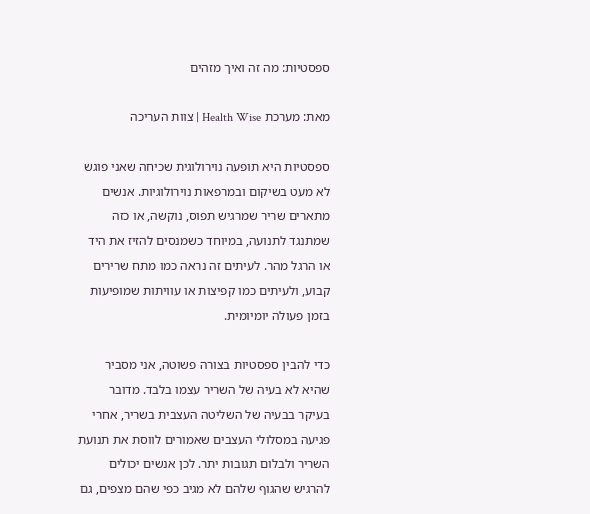ספסטיות: מה זה ואיך מזהים

מאת: מערכת Health Wise | צוות העריכה

ספסטיות היא תופעה נוירולוגית שכיחה שאני פוגש לא מעט בשיקום ובמרפאות נוירולוגיות. אנשים מתארים שריר שמרגיש תפוס, נוקשה, או כזה שמתנגד לתנועה, במיוחד כשמנסים להזיז את היד או הרגל מהר. לעיתים זה נראה כמו מתח שרירים קבוע, ולעיתים כמו קפיצות או עוויתות שמופיעות בזמן פעולה יומיומית.

כדי להבין ספסטיות בצורה פשוטה, אני מסביר שהיא לא בעיה של השריר עצמו בלבד. מדובר בעיקר בבעיה של השליטה העצבית בשריר, אחרי פגיעה במסלולי העצבים שאמורים לווסת את תנועת השריר ולבלום תגובות יתר. לכן אנשים יכולים להרגיש שהגוף שלהם לא מגיב כפי שהם מצפים, גם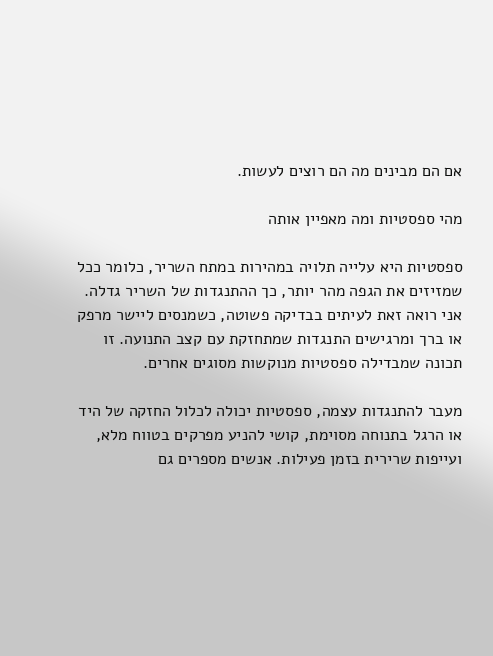אם הם מבינים מה הם רוצים לעשות.

מהי ספסטיות ומה מאפיין אותה

ספסטיות היא עלייה תלויה במהירות במתח השריר, כלומר ככל שמזיזים את הגפה מהר יותר, כך ההתנגדות של השריר גדלה. אני רואה זאת לעיתים בבדיקה פשוטה, כשמנסים ליישר מרפק או ברך ומרגישים התנגדות שמתחזקת עם קצב התנועה. זו תכונה שמבדילה ספסטיות מנוקשות מסוגים אחרים.

מעבר להתנגדות עצמה, ספסטיות יכולה לכלול החזקה של היד או הרגל בתנוחה מסוימת, קושי להניע מפרקים בטווח מלא, ועייפות שרירית בזמן פעילות. אנשים מספרים גם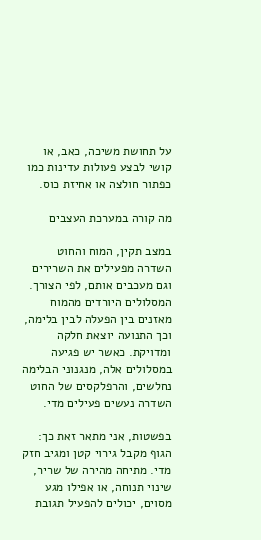על תחושת משיכה, כאב, או קושי לבצע פעולות עדינות כמו כפתור חולצה או אחיזת כוס.

מה קורה במערכת העצבים

במצב תקין, המוח והחוט השדרה מפעילים את השרירים וגם מעכבים אותם, לפי הצורך. המסלולים היורדים מהמוח מאזנים בין הפעלה לבין בלימה, וכך התנועה יוצאת חלקה ומדויקת. כאשר יש פגיעה במסלולים אלה, מנגנוני הבלימה נחלשים, והרפלקסים של החוט השדרה נעשים פעילים מדי.

בפשטות, אני מתאר זאת כך: הגוף מקבל גירוי קטן ומגיב חזק מדי. מתיחה מהירה של שריר, שינוי תנוחה, או אפילו מגע מסוים, יכולים להפעיל תגובת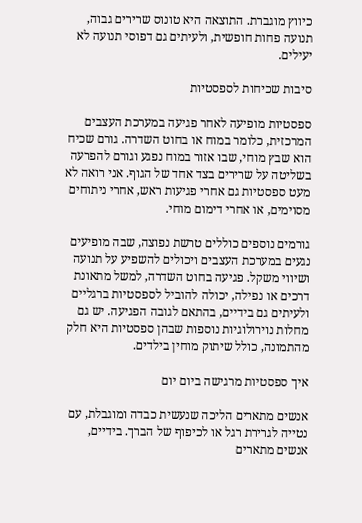כיווץ מוגברת. התוצאה היא טונוס שרירים גבוה, תנועה פחות חופשית, ולעיתים גם דפוסי תנועה לא יעילים.

סיבות שכיחות לספסטיות

ספסטיות מופיעה לאחר פגיעה במערכת העצבים המרכזית, כלומר במוח או בחוט השדרה. גורם שכיח הוא שבץ מוחי, שבו אזור במוח נפגע וגורם להפרעה בשליטה על שרירים בצד אחד של הגוף. אני רואה לא מעט ספסטיות גם אחרי פגיעות ראש, אחרי ניתוחים מסוימים, או אחרי דימום מוחי.

גורמים נוספים כוללים טרשת נפוצה, שבה מופיעים נגעים במערכת העצבים ויכולים להשפיע על תנועה ושיווי משקל. פגיעה בחוט השדרה, למשל מתאונת דרכים או נפילה, יכולה להוביל לספסטיות ברגליים ולעיתים גם בידיים, בהתאם לגובה הפגיעה. יש גם מחלות נוירולוגיות נוספות שבהן ספסטיות היא חלק מהתמונה, כולל שיתוק מוחין בילדים.

איך ספסטיות מרגישה ביום יום

אנשים מתארים הליכה שנעשית כבדה ומוגבלת, עם נטייה לגרירת רגל או לכיפוף של הברך. בידיים, אנשים מתארים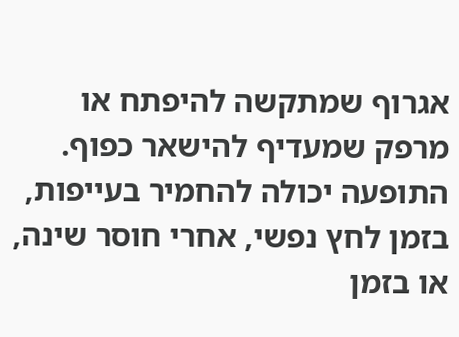אגרוף שמתקשה להיפתח או מרפק שמעדיף להישאר כפוף. התופעה יכולה להחמיר בעייפות, בזמן לחץ נפשי, אחרי חוסר שינה, או בזמן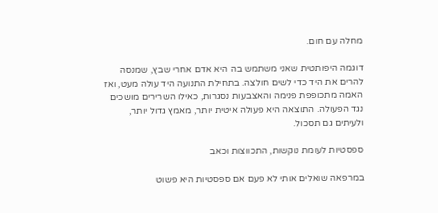מחלה עם חום.

דוגמה היפותטית שאני משתמש בה היא אדם אחרי שבץ, שמנסה להרים את היד כדי לשים חולצה. בתחילת התנועה היד עולה מעט, ואז האמה מתכופפת פנימה והאצבעות נסגרות, כאילו השרירים מושכים נגד הפעולה. התוצאה היא פעולה איטית יותר, מאמץ גדול יותר, ולעיתים גם תסכול.

ספסטיות לעומת נוקשות, התכווצות וכאב

במרפאה שואלים אותי לא פעם אם ספסטיות היא פשוט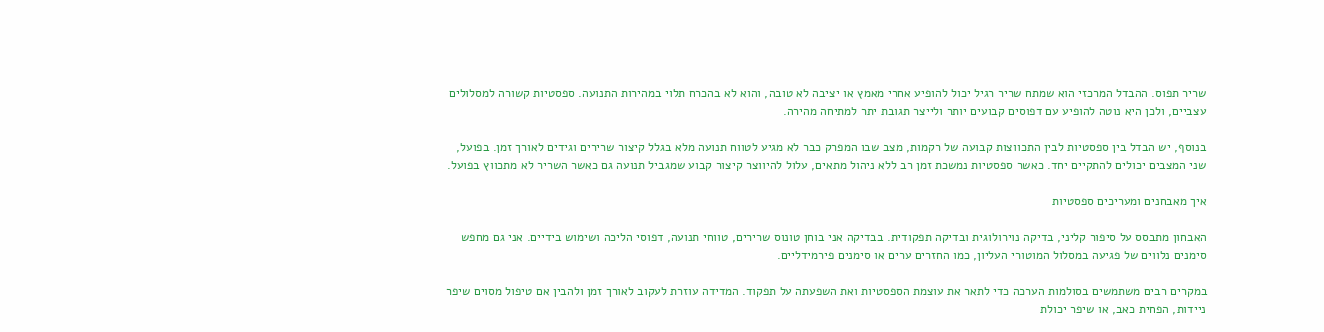שריר תפוס. ההבדל המרכזי הוא שמתח שריר רגיל יכול להופיע אחרי מאמץ או יציבה לא טובה, והוא לא בהכרח תלוי במהירות התנועה. ספסטיות קשורה למסלולים עצביים, ולכן היא נוטה להופיע עם דפוסים קבועים יותר ולייצר תגובת יתר למתיחה מהירה.

בנוסף, יש הבדל בין ספסטיות לבין התכווצות קבועה של רקמות, מצב שבו המפרק כבר לא מגיע לטווח תנועה מלא בגלל קיצור שרירים וגידים לאורך זמן. בפועל, שני המצבים יכולים להתקיים יחד. כאשר ספסטיות נמשכת זמן רב ללא ניהול מתאים, עלול להיווצר קיצור קבוע שמגביל תנועה גם כאשר השריר לא מתכווץ בפועל.

איך מאבחנים ומעריכים ספסטיות

האבחון מתבסס על סיפור קליני, בדיקה נוירולוגית ובדיקה תפקודית. בבדיקה אני בוחן טונוס שרירים, טווחי תנועה, דפוסי הליכה ושימוש בידיים. אני גם מחפש סימנים נלווים של פגיעה במסלול המוטורי העליון, כמו החזרים ערים או סימנים פירמידליים.

במקרים רבים משתמשים בסולמות הערכה כדי לתאר את עוצמת הספסטיות ואת השפעתה על תפקוד. המדידה עוזרת לעקוב לאורך זמן ולהבין אם טיפול מסוים שיפר ניידות, הפחית כאב, או שיפר יכולת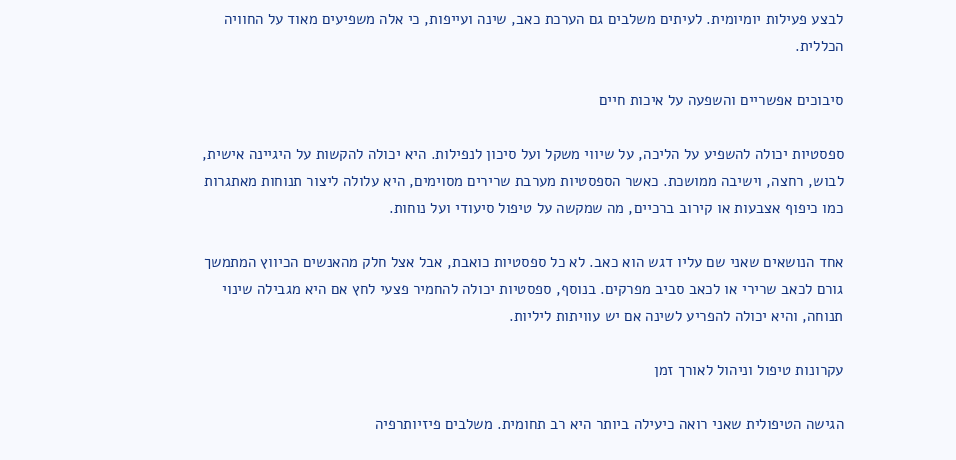לבצע פעילות יומיומית. לעיתים משלבים גם הערכת כאב, שינה ועייפות, כי אלה משפיעים מאוד על החוויה הכללית.

סיבוכים אפשריים והשפעה על איכות חיים

ספסטיות יכולה להשפיע על הליכה, על שיווי משקל ועל סיכון לנפילות. היא יכולה להקשות על היגיינה אישית, לבוש, רחצה, וישיבה ממושכת. כאשר הספסטיות מערבת שרירים מסוימים, היא עלולה ליצור תנוחות מאתגרות כמו כיפוף אצבעות או קירוב ברכיים, מה שמקשה על טיפול סיעודי ועל נוחות.

אחד הנושאים שאני שם עליו דגש הוא כאב. לא כל ספסטיות כואבת, אבל אצל חלק מהאנשים הכיווץ המתמשך גורם לכאב שרירי או לכאב סביב מפרקים. בנוסף, ספסטיות יכולה להחמיר פצעי לחץ אם היא מגבילה שינוי תנוחה, והיא יכולה להפריע לשינה אם יש עוויתות ליליות.

עקרונות טיפול וניהול לאורך זמן

הגישה הטיפולית שאני רואה כיעילה ביותר היא רב תחומית. משלבים פיזיותרפיה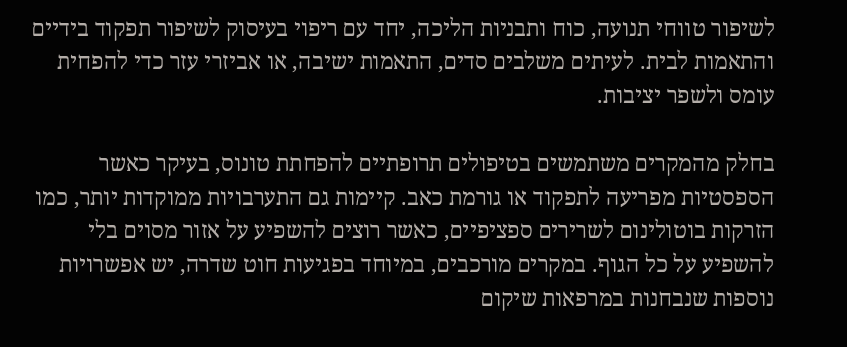לשיפור טווחי תנועה, כוח ותבניות הליכה, יחד עם ריפוי בעיסוק לשיפור תפקוד בידיים והתאמות לבית. לעיתים משלבים סדים, התאמות ישיבה, או אביזרי עזר כדי להפחית עומס ולשפר יציבות.

בחלק מהמקרים משתמשים בטיפולים תרופתיים להפחתת טונוס, בעיקר כאשר הספסטיות מפריעה לתפקוד או גורמת כאב. קיימות גם התערבויות ממוקדות יותר, כמו הזרקות בוטולינום לשרירים ספציפיים, כאשר רוצים להשפיע על אזור מסוים בלי להשפיע על כל הגוף. במקרים מורכבים, במיוחד בפגיעות חוט שדרה, יש אפשרויות נוספות שנבחנות במרפאות שיקום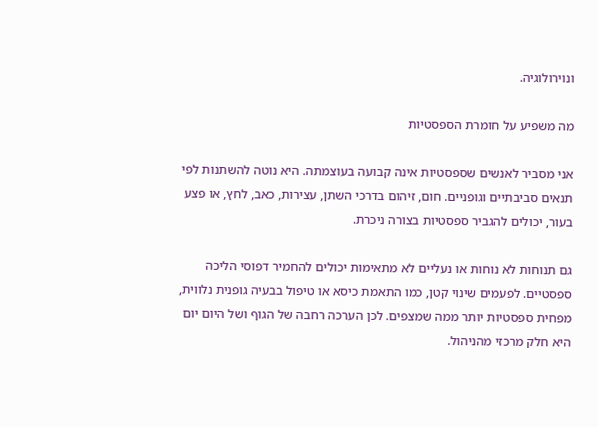ונוירולוגיה.

מה משפיע על חומרת הספסטיות

אני מסביר לאנשים שספסטיות אינה קבועה בעוצמתה. היא נוטה להשתנות לפי תנאים סביבתיים וגופניים. חום, זיהום בדרכי השתן, עצירות, כאב, לחץ, או פצע בעור, יכולים להגביר ספסטיות בצורה ניכרת.

גם תנוחות לא נוחות או נעליים לא מתאימות יכולים להחמיר דפוסי הליכה ספסטיים. לפעמים שינוי קטן, כמו התאמת כיסא או טיפול בבעיה גופנית נלווית, מפחית ספסטיות יותר ממה שמצפים. לכן הערכה רחבה של הגוף ושל היום יום היא חלק מרכזי מהניהול.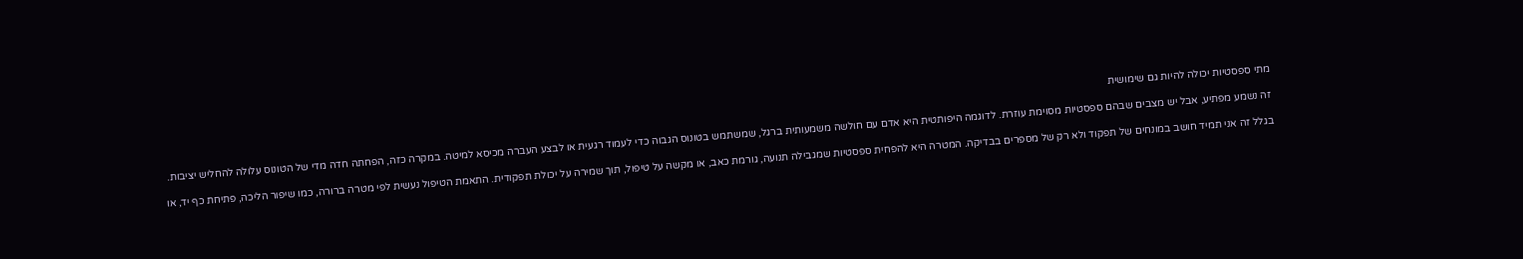מתי ספסטיות יכולה להיות גם שימושית

זה נשמע מפתיע, אבל יש מצבים שבהם ספסטיות מסוימת עוזרת. לדוגמה היפותטית היא אדם עם חולשה משמעותית ברגל, שמשתמש בטונוס הגבוה כדי לעמוד רגעית או לבצע העברה מכיסא למיטה. במקרה כזה, הפחתה חדה מדי של הטונוס עלולה להחליש יציבות.

בגלל זה אני תמיד חושב במונחים של תפקוד ולא רק של מספרים בבדיקה. המטרה היא להפחית ספסטיות שמגבילה תנועה, גורמת כאב, או מקשה על טיפול, תוך שמירה על יכולת תפקודית. התאמת הטיפול נעשית לפי מטרה ברורה, כמו שיפור הליכה, פתיחת כף יד, או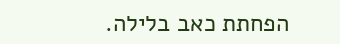הפחתת כאב בלילה.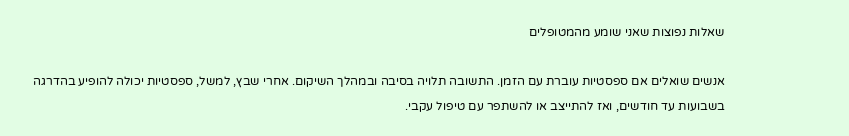שאלות נפוצות שאני שומע מהמטופלים

אנשים שואלים אם ספסטיות עוברת עם הזמן. התשובה תלויה בסיבה ובמהלך השיקום. אחרי שבץ, למשל, ספסטיות יכולה להופיע בהדרגה בשבועות עד חודשים, ואז להתייצב או להשתפר עם טיפול עקבי.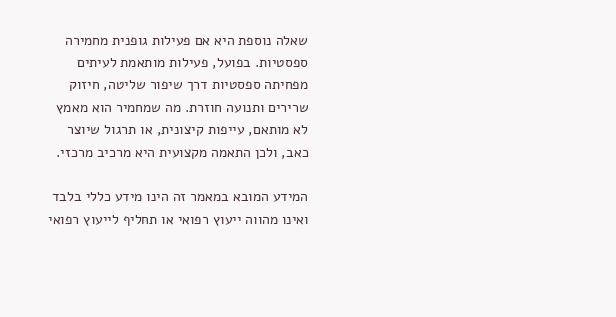שאלה נוספת היא אם פעילות גופנית מחמירה ספסטיות. בפועל, פעילות מותאמת לעיתים מפחיתה ספסטיות דרך שיפור שליטה, חיזוק שרירים ותנועה חוזרת. מה שמחמיר הוא מאמץ לא מותאם, עייפות קיצונית, או תרגול שיוצר כאב, ולכן התאמה מקצועית היא מרכיב מרכזי.

המידע המובא במאמר זה הינו מידע כללי בלבד ואינו מהווה ייעוץ רפואי או תחליף לייעוץ רפואי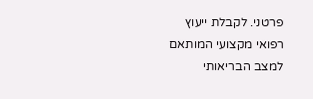פרטני. לקבלת ייעוץ רפואי מקצועי המותאם למצב הבריאותי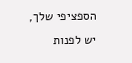הספציפי שלך, יש לפנות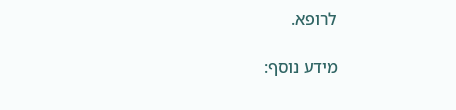לרופא.

מידע נוסף: